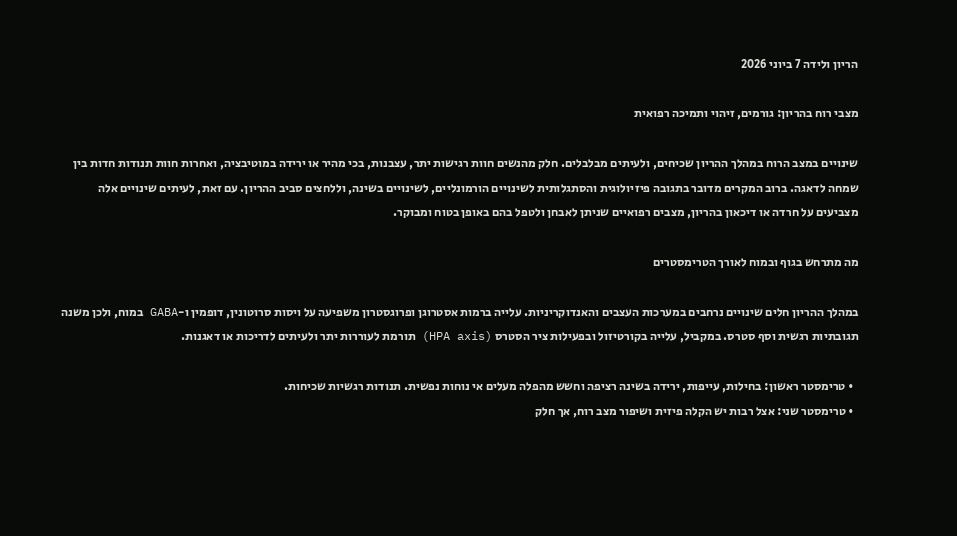הריון ולידה 7 ביוני 2026

מצבי רוח בהריון: גורמים, זיהוי ותמיכה רפואית

שינויים במצב הרוח במהלך ההריון שכיחים, ולעיתים מבלבלים. חלק מהנשים חוות רגישות יתר, עצבנות, בכי מהיר או ירידה במוטיבציה, ואחרות חוות תנודות חדות בין שמחה לדאגה. ברוב המקרים מדובר בתגובה פיזיולוגית והסתגלותית לשינויים הורמונליים, לשינויים בשינה, וללחצים סביב ההריון. עם זאת, לעיתים שינויים אלה מצביעים על חרדה או דיכאון בהריון, מצבים רפואיים שניתן לאבחן ולטפל בהם באופן בטוח ומבוקר.

מה מתרחש בגוף ובמוח לאורך הטרימסטרים

במהלך ההריון חלים שינויים נרחבים במערכות העצבים והאנדוקריניות. עלייה ברמות אסטרוגן ופרוגסטרון משפיעה על ויסות סרוטונין, דופמין ו-GABA במוח, ולכן משנה תגובתיות רגשית וסף סטרס. במקביל, עלייה בקורטיזול ובפעילות ציר הסטרס (HPA axis) תורמת לעוררות יתר ולעיתים לדריכות או דאגנות.

  • טרימסטר ראשון: בחילות, עייפות, ירידה בשינה רציפה וחשש מהפלה מעלים אי נוחות נפשית. תנודות רגשיות שכיחות.
  • טרימסטר שני: אצל רבות יש הקלה פיזית ושיפור מצב רוח, אך חלק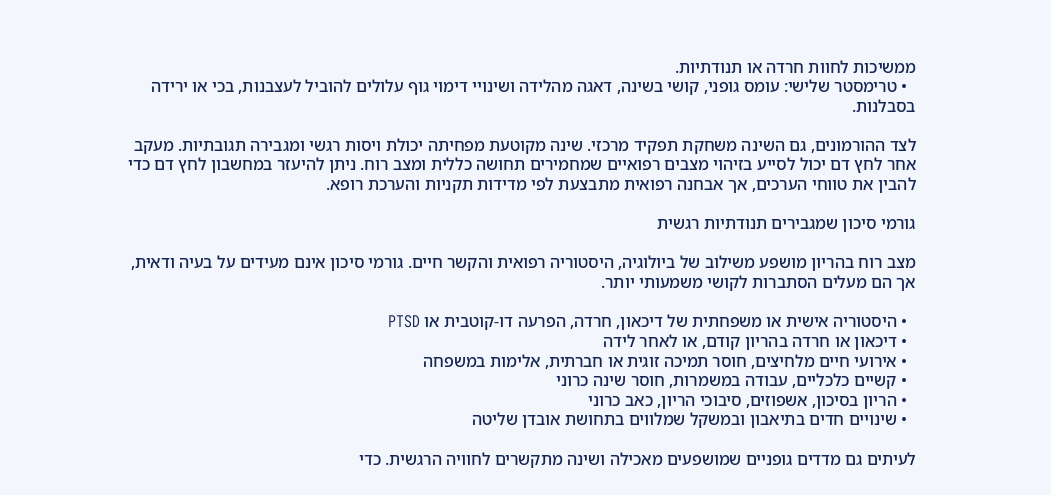ממשיכות לחוות חרדה או תנודתיות.
  • טרימסטר שלישי: עומס גופני, קושי בשינה, דאגה מהלידה ושינויי דימוי גוף עלולים להוביל לעצבנות, בכי או ירידה בסבלנות.

לצד ההורמונים, גם השינה משחקת תפקיד מרכזי. שינה מקוטעת מפחיתה יכולת ויסות רגשי ומגבירה תגובתיות. מעקב אחר לחץ דם יכול לסייע בזיהוי מצבים רפואיים שמחמירים תחושה כללית ומצב רוח. ניתן להיעזר במחשבון לחץ דם כדי להבין את טווחי הערכים, אך אבחנה רפואית מתבצעת לפי מדידות תקניות והערכת רופא.

גורמי סיכון שמגבירים תנודתיות רגשית

מצב רוח בהריון מושפע משילוב של ביולוגיה, היסטוריה רפואית והקשר חיים. גורמי סיכון אינם מעידים על בעיה ודאית, אך הם מעלים הסתברות לקושי משמעותי יותר.

  • היסטוריה אישית או משפחתית של דיכאון, חרדה, הפרעה דו-קוטבית או PTSD
  • דיכאון או חרדה בהריון קודם, או לאחר לידה
  • אירועי חיים מלחיצים, חוסר תמיכה זוגית או חברתית, אלימות במשפחה
  • קשיים כלכליים, עבודה במשמרות, חוסר שינה כרוני
  • הריון בסיכון, אשפוזים, סיבוכי הריון, כאב כרוני
  • שינויים חדים בתיאבון ובמשקל שמלווים בתחושת אובדן שליטה

לעיתים גם מדדים גופניים שמושפעים מאכילה ושינה מתקשרים לחוויה הרגשית. כדי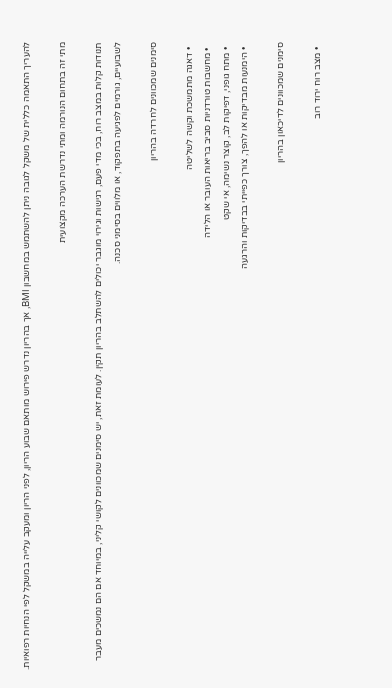להעריך התאמה כללית של משקל לגובה ניתן להשתמש במחשבון BMI, אך בהריון נדרש פירוש מותאם שבוע הריון, לפני הריון ומעקב עלייה במשקל לפי הנחיות רפואיות.

מתי זה בתחום הנורמה ומתי נדרשת הערכה מקצועית

תנודות קלות במצב רוח, בכי מדי פעם, רגישות וגירוי מוגבר יכולים להשתלב בהריון תקין. לעומת זאת, יש סימנים שמכוונים לקושי קליני, במיוחד אם הם נמשכים מעבר לשבועיים, גורמים לפגיעה בתפקוד, או מלווים בסימני סכנה.

סימנים שמכוונים לחרדה בהריון

  • דאגה מתמשכת וקשה לשליטה
  • מחשבות טורדניות סביב בריאות העובר או הלידה
  • מתח גופני, דפיקות לב, קוצר נשימה, אי שקט
  • הימנעות מבדיקות או להפך, צורך כפייתי בבדיקות והרגעה

סימנים שמכוונים לדיכאון בהריון

  • מצב רוח ירוד רוב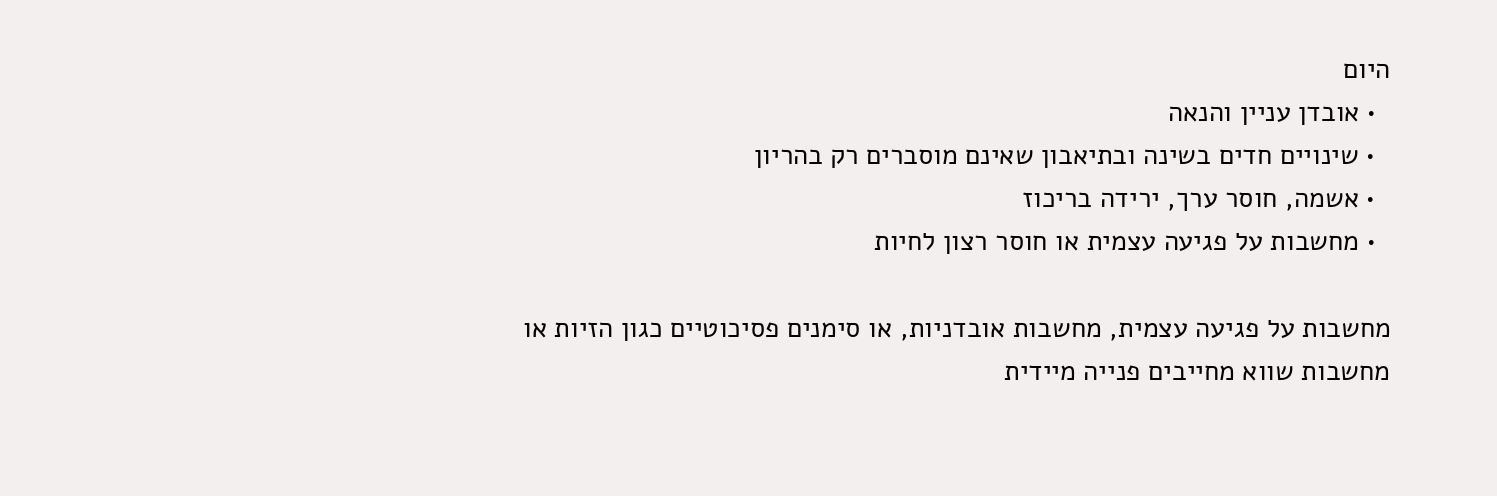היום
  • אובדן עניין והנאה
  • שינויים חדים בשינה ובתיאבון שאינם מוסברים רק בהריון
  • אשמה, חוסר ערך, ירידה בריכוז
  • מחשבות על פגיעה עצמית או חוסר רצון לחיות

מחשבות על פגיעה עצמית, מחשבות אובדניות, או סימנים פסיכוטיים כגון הזיות או מחשבות שווא מחייבים פנייה מיידית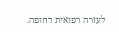לעזרה רפואית דחופה.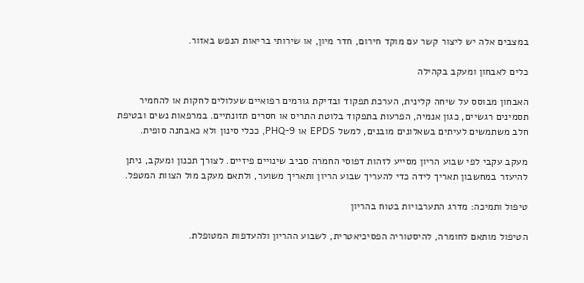במצבים אלה יש ליצור קשר עם מוקד חירום, חדר מיון, או שירותי בריאות הנפש באזור.

כלים לאבחון ומעקב בקהילה

האבחון מבוסס על שיחה קלינית, הערכת תפקוד ובדיקת גורמים רפואיים שעלולים לחקות או להחמיר תסמינים רגשיים, כגון אנמיה, הפרעות בתפקוד בלוטת התריס או חסרים תזונתיים. במרפאות נשים ובטיפת חלב משתמשים לעיתים בשאלונים מובנים, למשל EPDS או PHQ-9, ככלי סינון ולא כאבחנה סופית.

מעקב עקבי לפי שבוע הריון מסייע לזהות דפוסי החמרה סביב שינויים פיזיים. לצורך תכנון ומעקב, ניתן להיעזר במחשבון תאריך לידה כדי להעריך שבוע הריון ותאריך משוער, ולתאם מעקב מול הצוות המטפל.

טיפול ותמיכה: מדרג התערבויות בטוח בהריון

הטיפול מותאם לחומרה, להיסטוריה הפסיכיאטרית, לשבוע ההריון ולהעדפות המטופלת.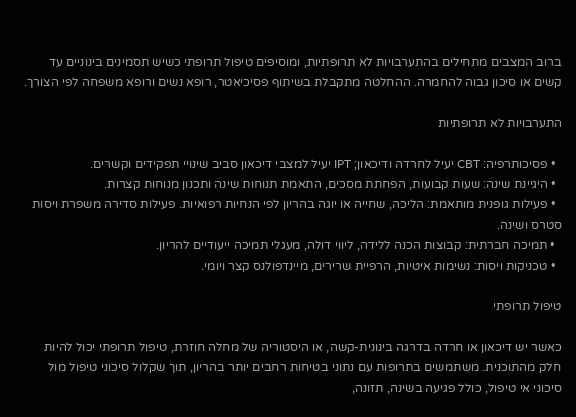ברוב המצבים מתחילים בהתערבויות לא תרופתיות, ומוסיפים טיפול תרופתי כשיש תסמינים בינוניים עד קשים או סיכון גבוה להחמרה. ההחלטה מתקבלת בשיתוף פסיכיאטר, רופא נשים ורופא משפחה לפי הצורך.

התערבויות לא תרופתיות

  • פסיכותרפיה: CBT יעיל לחרדה ודיכאון; IPT יעיל למצבי דיכאון סביב שינויי תפקידים וקשרים.
  • היגיינת שינה: שעות קבועות, הפחתת מסכים, התאמת תנוחות שינה ותכנון מנוחות קצרות.
  • פעילות גופנית מותאמת: הליכה, שחייה או יוגה בהריון לפי הנחיות רפואיות. פעילות סדירה משפרת ויסות סטרס ושינה.
  • תמיכה חברתית: קבוצות הכנה ללידה, ליווי דולה, מעגלי תמיכה ייעודיים להריון.
  • טכניקות ויסות: נשימות איטיות, הרפיית שרירים, מיינדפולנס קצר ויומי.

טיפול תרופתי

כאשר יש דיכאון או חרדה בדרגה בינונית-קשה, או היסטוריה של מחלה חוזרת, טיפול תרופתי יכול להיות חלק מהתוכנית. משתמשים בתרופות עם נתוני בטיחות רחבים יותר בהריון, תוך שקלול סיכוני טיפול מול סיכוני אי טיפול, כולל פגיעה בשינה, תזונה,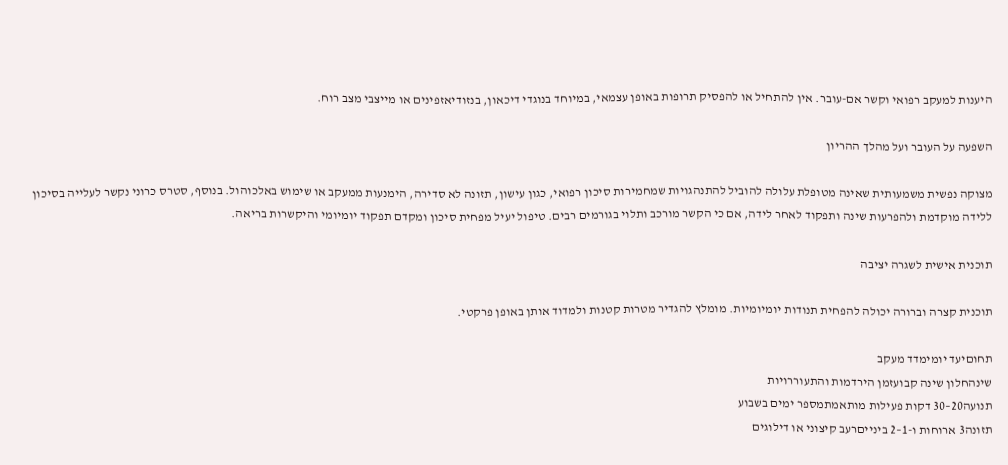היענות למעקב רפואי וקשר אם-עובר. אין להתחיל או להפסיק תרופות באופן עצמאי, במיוחד בנוגדי דיכאון, בנזודיאזפינים או מייצבי מצב רוח.

השפעה על העובר ועל מהלך ההריון

מצוקה נפשית משמעותית שאינה מטופלת עלולה להוביל להתנהגויות שמחמירות סיכון רפואי, כגון עישון, תזונה לא סדירה, הימנעות ממעקב או שימוש באלכוהול. בנוסף, סטרס כרוני נקשר לעלייה בסיכון ללידה מוקדמת ולהפרעות שינה ותפקוד לאחר לידה, אם כי הקשר מורכב ותלוי בגורמים רבים. טיפול יעיל מפחית סיכון ומקדם תפקוד יומיומי והיקשרות בריאה.

תוכנית אישית לשגרה יציבה

תוכנית קצרה וברורה יכולה להפחית תנודות יומיומיות. מומלץ להגדיר מטרות קטנות ולמדוד אותן באופן פרקטי.

תחוםיעד יומימדד מעקב
שינהחלון שינה קבועזמן הירדמות והתעוררויות
תנועה20–30 דקות פעילות מותאמתמספר ימים בשבוע
תזונה3 ארוחות ו-1–2 בינייםרעב קיצוני או דילוגים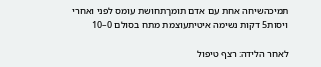תמיכהשיחה אחת עם אדם תומךתחושת עומס לפני ואחרי
ויסות5 דקות נשימה איטיתעוצמת מתח בסולם 0–10

לאחר הלידה: רצף טיפול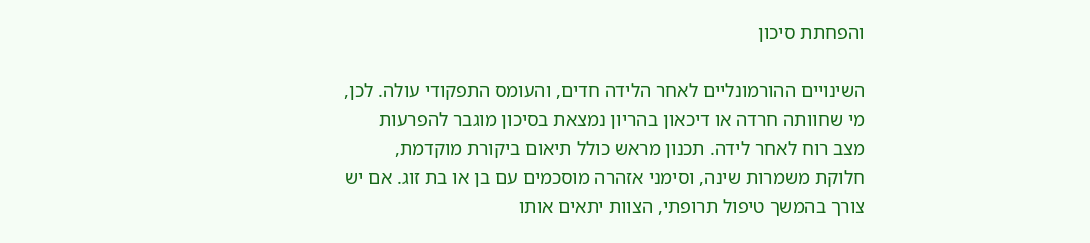והפחתת סיכון

השינויים ההורמונליים לאחר הלידה חדים, והעומס התפקודי עולה. לכן, מי שחוותה חרדה או דיכאון בהריון נמצאת בסיכון מוגבר להפרעות מצב רוח לאחר לידה. תכנון מראש כולל תיאום ביקורת מוקדמת, חלוקת משמרות שינה, וסימני אזהרה מוסכמים עם בן או בת זוג. אם יש צורך בהמשך טיפול תרופתי, הצוות יתאים אותו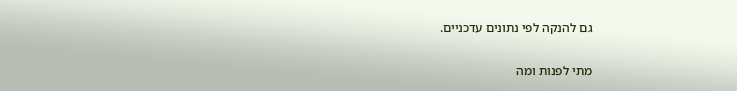גם להנקה לפי נתונים עדכניים.

מתי לפנות ומה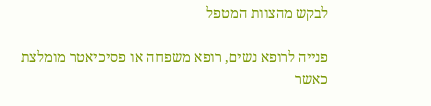לבקש מהצוות המטפל

פנייה לרופא נשים, רופא משפחה או פסיכיאטר מומלצת כאשר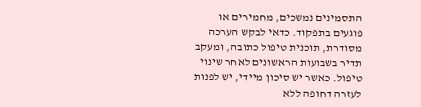התסמינים נמשכים, מחמירים או פוגעים בתפקוד. כדאי לבקש הערכה מסודרת, תוכנית טיפול כתובה, ומעקב תדיר בשבועות הראשונים לאחר שינוי טיפול. כאשר יש סיכון מיידי, יש לפנות לעזרה דחופה ללא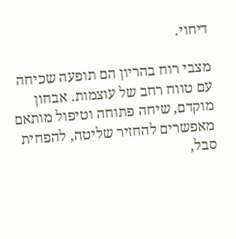דיחוי.

מצבי רוח בהריון הם תופעה שכיחה עם טווח רחב של עוצמות. אבחון מוקדם, שיחה פתוחה וטיפול מותאם מאפשרים להחזיר שליטה, להפחית סבל,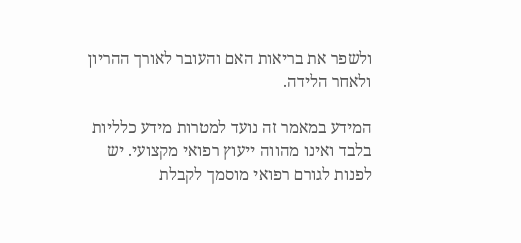ולשפר את בריאות האם והעובר לאורך ההריון ולאחר הלידה.

המידע במאמר זה נועד למטרות מידע כלליות בלבד ואינו מהווה ייעוץ רפואי מקצועי. יש לפנות לגורם רפואי מוסמך לקבלת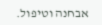אבחנה וטיפול.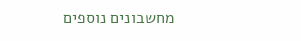מחשבונים נוספים